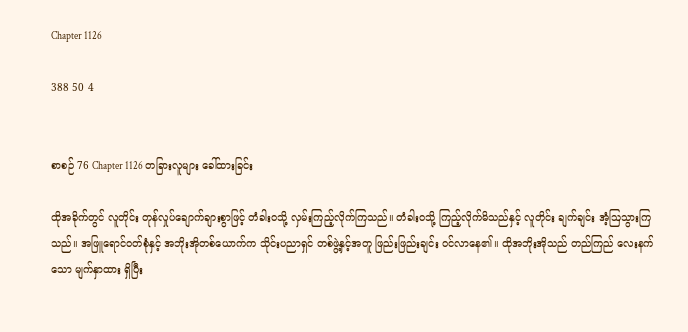Chapter 1126

388 50 4


စာစဉ် 76 Chapter 1126 တခြားလူများ ခေါ်ထားခြင်း

ထိုအခိုက်တွင် လူတိုင်း တုန်လှုပ်ချောက်ချားစွာဖြင့် တံခါးဝသို့ လှမ်းကြည့်လိုက်ကြသည်။ တံခါးဝသို့ ကြည့်လိုက်မိသည်နှင့် လူတိုင်း ချက်ချင်း အံ့ဩသွားကြသည်။ အဖြူရောင်ဝတ်စုံနှင့် အဘိုးအိုတစ်ယောက်က သိုင်းပညာရှင် တစ်ဖွဲ့နှင့်အတူ ဖြည်းဖြည်းချင်း ဝင်လာနေ၏။ ထိုအဘိုးအိုသည် တည်ကြည်‌ လေးနက်သော မျက်နှာထား ရှိပြီး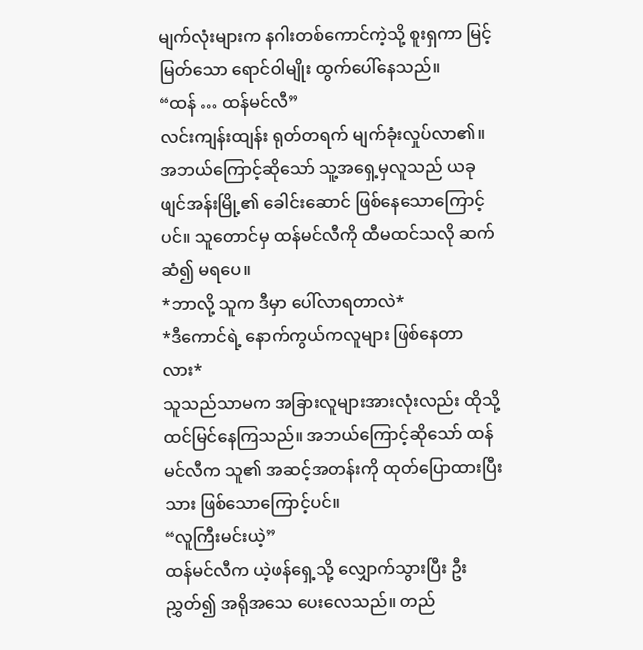မျက်လုံးများက နဂါးတစ်ကောင်ကဲ့သို့ စူးရှကာ မြင့်မြတ်သော ရောင်ဝါမျိုး ထွက်ပေါ်နေသည်။
“ထန် … ထန်မင်လီ”
လင်းကျန်းထျန်း ရုတ်တရက် မျက်ခုံးလှုပ်လာ၏။ အဘယ်ကြောင့်ဆိုသော် သူ့အရှေ့မှလူသည် ယခု ဖျင်အန်းမြို့၏ ခေါင်းဆောင် ဖြစ်နေသောကြောင့်ပင်။ သူတောင်မှ ထန်မင်လီကို ထီမထင်သလို ဆက်ဆံ၍ မရပေ။
*ဘာလို့ သူက ဒီမှာ ပေါ်လာရတာလဲ*
*ဒီကောင်ရဲ့ နောက်ကွယ်ကလူများ ဖြစ်နေတာလား*
သူသည်သာမက အခြားလူများအားလုံးလည်း ထိုသို့ ထင်မြင်နေကြသည်။ အဘယ်ကြောင့်ဆိုသော် ထန်မင်လီက သူ၏ အဆင့်အတန်းကို ထုတ်ပြောထားပြီးသား ဖြစ်သောကြောင့်ပင်။
“လူကြီးမင်းယဲ့”
ထန်မင်လီက ယဲ့ဖန်ရှေ့သို့ လျှောက်သွားပြီး ဦးညွှတ်၍ အရိုအသေ ပေးလေသည်။ တည်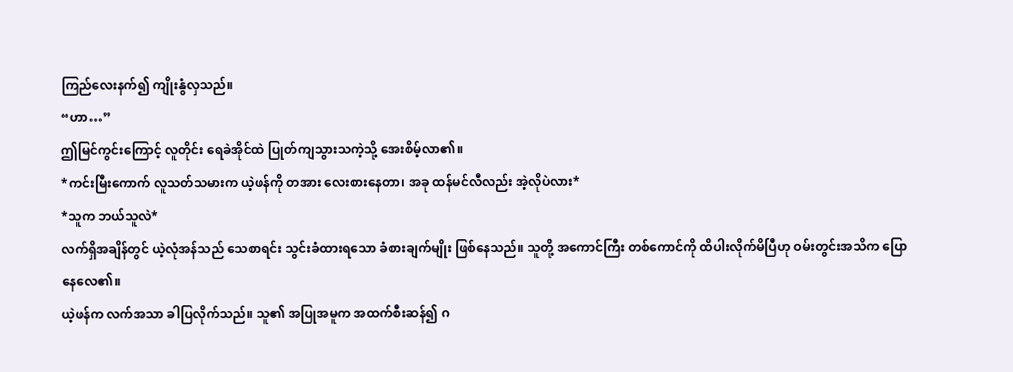ကြည်လေးနက်၍ ကျိုးနွံလှသည်။
“ဟာ…”
ဤမြင်ကွင်းကြောင့် လူတိုင်း ရေခဲအိုင်ထဲ ပြုတ်ကျသွားသကဲ့သို့ အေးစိမ့်လာ၏။
*ကင်းမြီးကောက် လူသတ်သမားက ယဲ့ဖန်ကို တအား လေးစားနေတာ၊ အခု ထန်မင်လီလည်း အဲ့လိုပဲလား*
*သူက ဘယ်သူလဲ*
လက်ရှိအချိန်တွင် ယဲ့လုံအန်သည် သေစာရင်း သွင်းခံထားရသော ခံစားချက်မျိုး ဖြစ်နေသည်။ သူတို့ အကောင်ကြီး တစ်ကောင်ကို ထိပါးလိုက်မိပြီဟု ဝမ်းတွင်းအသိက ပြောနေလေ၏။
ယဲ့ဖန်က လက်အသာ ခါပြလိုက်သည်။ သူ၏ အပြုအမူက အထက်စီးဆန်၍ ဂ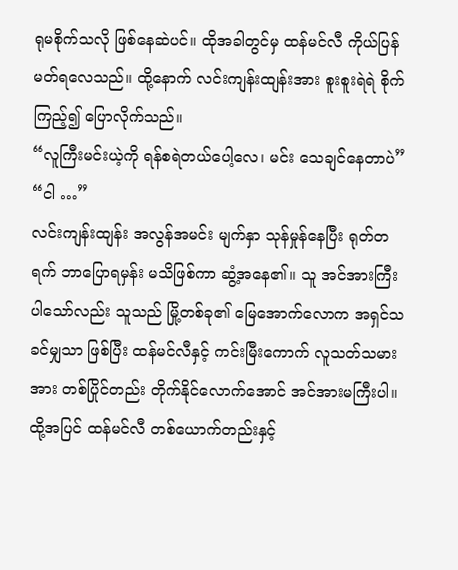ရုမစိုက်သလို ဖြစ်နေဆဲပင်။ ထိုအခါတွင်မှ ထန်မင်လီ ကိုယ်ပြန်မတ်ရလေသည်။ ထို့နောက် လင်းကျန်းထျန်းအား စူးစူးရဲရဲ စိုက်ကြည့်၍ ပြောလိုက်သည်။
“လူကြီးမင်းယဲ့ကို ရန်စရဲတယ်ပေါ့လေ၊ မင်း သေချင်နေတာပဲ”
“ငါ …”
လင်းကျန်းထျန်း အလွန်အမင်း မျက်နှာ သုန်မှုန်နေပြီး ရုတ်တရက် ဘာပြောရမှန်း မသိဖြစ်ကာ ဆွံ့အနေ၏။ သူ အင်အားကြီးပါသော်လည်း သူသည် မြို့တစ်ခု၏ မြေအောက်လောက အရှင်သခင်မျှသာ ဖြစ်ပြီး ထန်မင်လီနှင့် ကင်းမြီးကောက် လူသတ်သမားအား တစ်ပြိုင်တည်း တိုက်နိုင်လောက်အောင် အင်အားမကြီးပါ။ ထို့အပြင် ထန်မင်လီ တစ်ယောက်တည်းနှင့်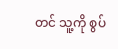တင် သူ့ကို စွပ်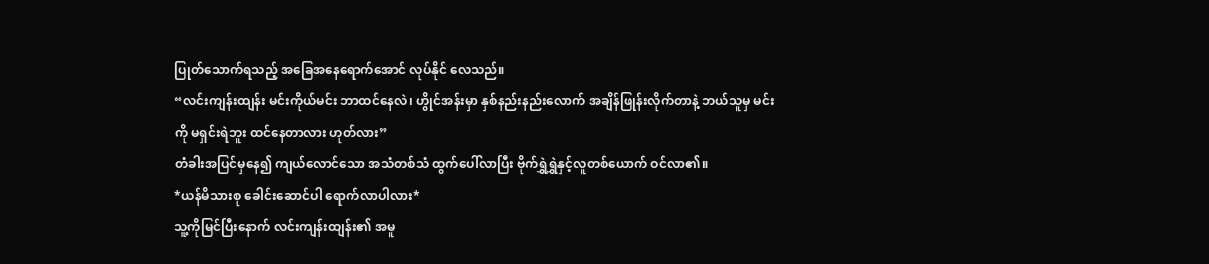ပြုတ်သောက်ရသည့် အခြေအနေရောက်အောင် လုပ်နိုင် လေသည်။
“လင်းကျန်းထျန်း မင်းကိုယ်မင်း ဘာထင်နေလဲ၊ ဟွိုင်အန်းမှာ နှစ်နည်းနည်းလောက် အချိန်ဖြုန်းလိုက်တာနဲ့ ဘယ်သူမှ မင်းကို မရှင်းရဲဘူး ထင်နေတာလား ဟုတ်လား”
တံခါးအပြင်မှနေ၍ ကျယ်လောင်သော အသံတစ်သံ ထွက်ပေါ်လာပြီး ဗိုက်ရွှဲရွှဲနှင့်လူတစ်ယောက် ဝင်လာ၏။
*ယန်မိသားစု ခေါင်းဆောင်ပါ ရောက်လာပါလား*
သူ့ကိုမြင်ပြီးနောက် လင်းကျန်းထျန်း၏ အမူ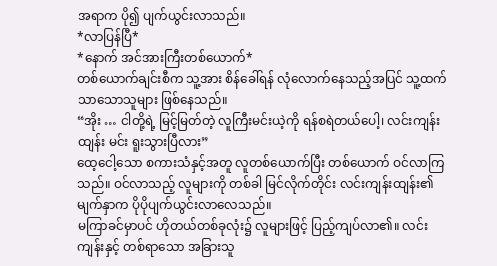အရာက ပို၍ ပျက်ယွင်းလာသည်။
*လာပြန်ပြီ*
*နောက် အင်အားကြီးတစ်ယောက်*
တစ်ယောက်ချင်းစီက သူ့အား စိန်ခေါ်ရန် လုံလောက်နေသည့်အပြင် သူ့ထက်သာသောသူများ ဖြစ်နေသည်။
“အိုး … ငါတို့ရဲ့ မြင့်မြတ်တဲ့ လူကြီးမင်းယဲ့ကို ရန်စရဲတယ်ပေါ့၊ လင်းကျန်းထျန်း မင်း ရူးသွားပြီလား”
ထေ့ငေါ့သော စကားသံနှင့်အတူ လူတစ်ယောက်ပြီး တစ်ယောက် ဝင်လာကြသည်။ ဝင်လာသည့် လူများကို တစ်ခါ မြင်လိုက်တိုင်း လင်းကျန်းထျန်း၏ မျက်နှာက ပိုပိုပျက်ယွင်းလာလေသည်။
မကြာခင်မှာပင် ဟိုတယ်တစ်ခုလုံး၌ လူများဖြင့် ပြည့်ကျပ်လာ၏။ လင်းကျန်းနှင့် တစ်ရာသော အခြားသူ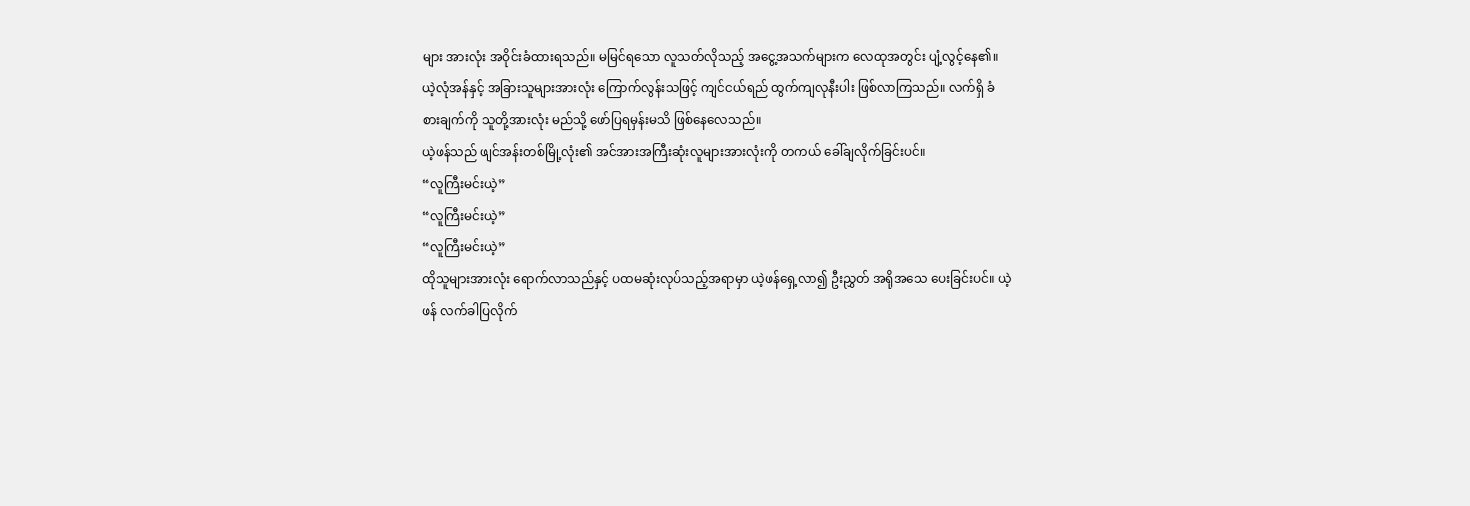များ အားလုံး အဝိုင်းခံထားရသည်။ မမြင်ရသော လူသတ်လိုသည့် အငွေ့အသက်များက လေထုအတွင်း ပျံ့လွင့်နေ၏။
ယဲ့လုံအန်နှင့် အခြားသူများအားလုံး ကြောက်လွန်းသဖြင့် ကျင်ငယ်ရည် ထွက်ကျလုနီးပါး ဖြစ်လာကြသည်။ လက်ရှိ ခံစားချက်ကို သူတို့အားလုံး မည်သို့ ဖော်ပြရမှန်းမသိ ဖြစ်နေလေသည်။
ယဲ့ဖန်သည် ဖျင်အန်းတစ်မြို့လုံး၏ အင်အားအကြီးဆုံးလူများအားလုံးကို တကယ် ခေါ်ချလိုက်ခြင်းပင်။
“လူကြီးမင်းယဲ့”
“လူကြီးမင်းယဲ့”
“လူကြီးမင်းယဲ့”
ထိုသူများအားလုံး ရောက်လာသည်နှင့် ပထမဆုံးလုပ်သည့်အရာမှာ ယဲ့ဖန်ရှေ့လာ၍ ဦးညွှတ် အရိုအသေ ပေးခြင်းပင်။ ယဲ့ဖန် လက်ခါပြလိုက်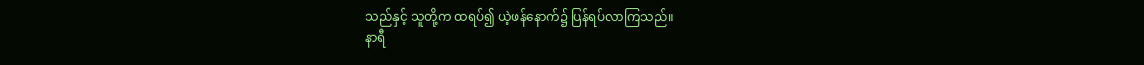သည်နှင့် သူတို့က ထရပ်၍ ယဲ့ဖန်နောက်၌ ပြန်ရပ်လာကြသည်။
နာရီ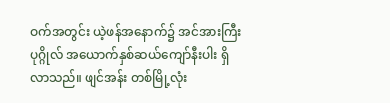ဝက်အတွင်း ယဲ့ဖန်အနောက်၌ အင်အားကြီး ပုဂ္ဂိုလ် အယောက်နှစ်ဆယ်ကျော်နီးပါး ရှိလာသည်။ ဖျင်အန်း တစ်မြို့လုံး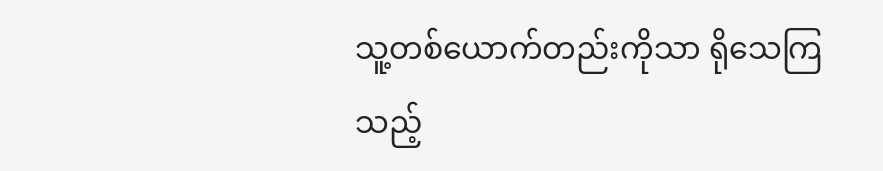သူ့တစ်ယောက်တည်းကိုသာ ရိုသေကြသည့်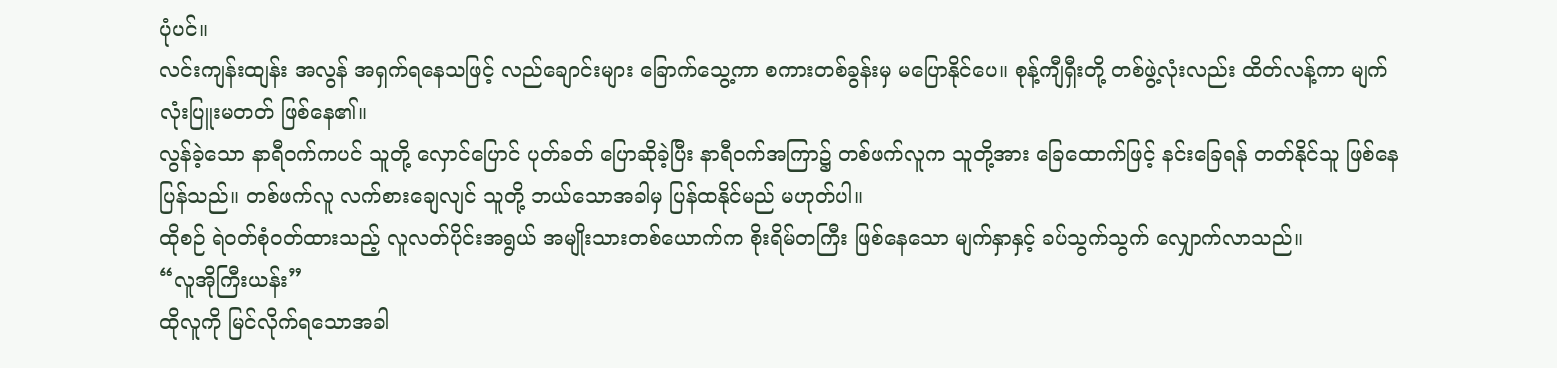ပုံပင်။
လင်းကျန်းထျန်း အလွန် အရှက်ရနေသဖြင့် လည်ချောင်းများ ခြောက်သွေ့ကာ စကားတစ်ခွန်းမှ မပြောနိုင်ပေ။ စုန့်ကျီရှီးတို့ တစ်ဖွဲ့လုံးလည်း ထိတ်လန့်ကာ မျက်လုံးပြူးမတတ် ဖြစ်နေ၏။
လွန်ခဲ့သော နာရီဝက်ကပင် သူတို့ လှောင်ပြောင် ပုတ်ခတ် ပြောဆိုခဲ့ပြီး နာရီဝက်အကြာ၌ တစ်ဖက်လူက သူတို့အား ခြေထောက်ဖြင့် နင်းခြေရန် တတ်နိုင်သူ ဖြစ်နေပြန်သည်။ တစ်ဖက်လူ လက်စားချေလျင် သူတို့ ဘယ်သောအခါမှ ပြန်ထနိုင်မည် မဟုတ်ပါ။
ထိုစဉ် ရဲဝတ်စုံဝတ်ထားသည့် လူလတ်ပိုင်းအရွယ် အမျိုးသားတစ်ယောက်က စိုးရိမ်တကြီး ဖြစ်နေသော မျက်နှာနှင့် ခပ်သွက်သွက် လျှောက်လာသည်။
“လူအိုကြီးယန်း”
ထိုလူကို မြင်လိုက်ရသောအခါ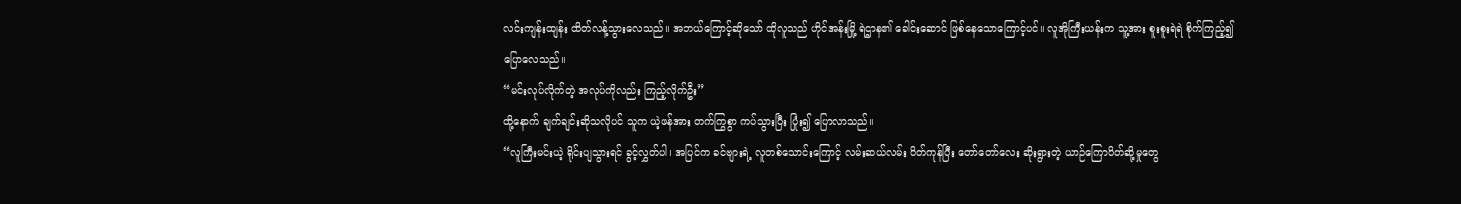လင်းကျန်းထျန်း ထိတ်လန့်သွားလေသည်။ အဘယ်ကြောင့်ဆိုသော် ထိုလူသည် ဟိုင်အန်းမြို့ ရဲဌာန၏ ခေါင်းဆောင် ဖြစ်နေသောကြောင့်ပင်။ လူအိုကြီးယန်းက သူ့အား စူးစူးရဲရဲ စိုက်ကြည့်၍ ပြောလေသည်။
“မင်းလုပ်လိုက်တဲ့ အလုပ်ကိုလည်း ကြည့်လိုက်ဦး”
ထို့နောက် ချက်ချင်းဆိုသလိုပင် သူက ယဲ့ဖန်အား တက်ကြွစွာ ကပ်သွားပြီး ပြုံး၍ ပြောလာသည်။
“လူကြီးမင်းယဲ့ ရိုင်းပျသွားရင် ခွင့်လွှတ်ပါ၊ အပြင်က ခင်ဗျားရဲ့ လူတစ်သောင်းကြောင့် လမ်းဆယ်လမ်း ပိတ်ကုန်ပြီး တော်တော်လေး ဆိုးရွားတဲ့ ယာဉ်ကြောပိတ်ဆို့မှုတွေ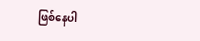ဖြစ်နေပါ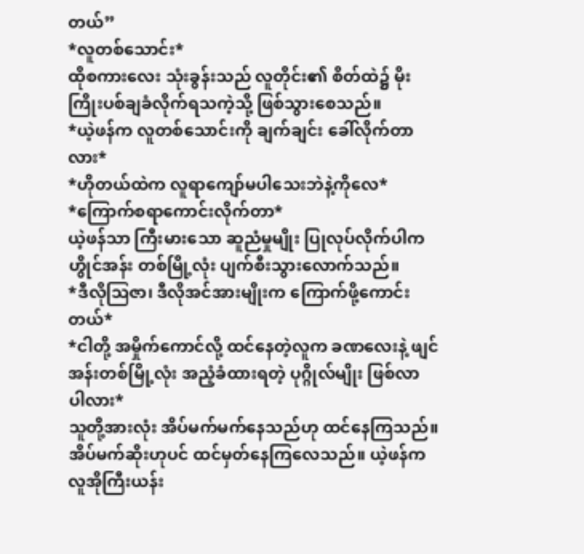တယ်”
*လူတစ်သောင်း*
ထိုစကားလေး သုံးခွန်းသည် လူတိုင်း၏ စိတ်ထဲ၌ မိုးကြိုးပစ်ချခံလိုက်ရသကဲ့သို့ ဖြစ်သွားစေသည်။
*ယဲ့ဖန်က လူတစ်သောင်းကို ချက်ချင်း ခေါ်လိုက်တာလား*
*ဟိုတယ်ထဲက လူရာကျော်မပါသေးဘဲနဲ့ကိုလေ*
*ကြောက်စရာကောင်းလိုက်တာ*
ယဲ့ဖန်သာ ကြီးမားသော ဆူညံမှုမျိုး ပြုလုပ်လိုက်ပါက ဟွိုင်အန်း တစ်မြို့လုံး ပျက်စီးသွားလောက်သည်။
*ဒီလိုဩဇာ၊ ဒီလိုအင်အားမျိုးက ကြောက်ဖို့ကောင်းတယ်*
*ငါတို့ အမှိုက်ကောင်လို့ ထင်နေတဲ့လူက ခဏလေးနဲ့ ဖျင်အန်းတစ်မြို့လုံး အညံ့ခံထားရတဲ့ ပုဂ္ဂိုလ်မျိုး ဖြစ်လာ ပါလား*
သူတို့အားလုံး အိပ်မက်မက်နေသည်ဟု ထင်နေကြသည်။ အိပ်မက်ဆိုးဟုပင် ထင်မှတ်နေကြလေသည်။ ယဲ့ဖန်က လူအိုကြီးယန်း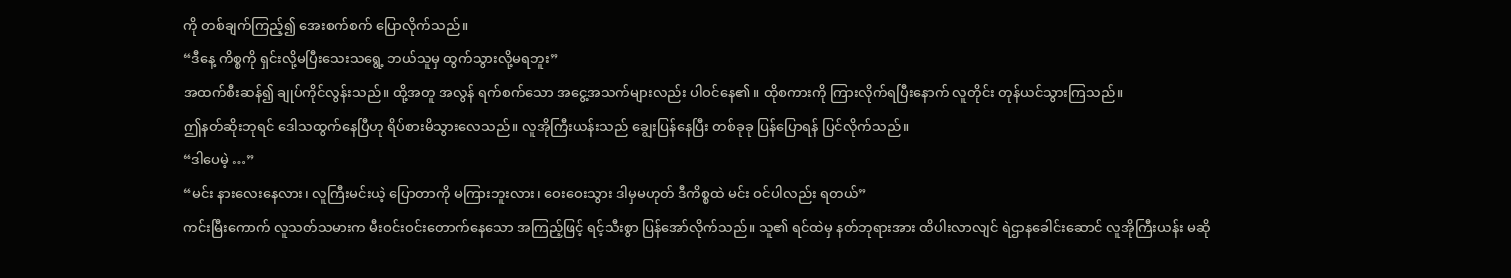ကို တစ်ချက်ကြည့်၍ အေးစက်စက် ပြောလိုက်သည်။
“ဒီနေ့ ကိစ္စကို ရှင်းလို့မပြီးသေးသရွေ့ ဘယ်သူမှ ထွက်သွားလို့မရဘူး”
အထက်စီးဆန်၍ ချုပ်ကိုင်လွန်းသည်။ ထို့အတူ အလွန် ရက်စက်သော အငွေ့အသက်များလည်း ပါဝင်နေ၏။ ထိုစကားကို ကြားလိုက်ရပြီးနောက် လူတိုင်း တုန်ယင်သွားကြသည်။
ဤနတ်ဆိုးဘုရင် ဒေါသထွက်နေပြီဟု ရိပ်စားမိသွားလေသည်။ လူအိုကြီးယန်းသည် ချွေးပြန်နေပြီး တစ်ခုခု ပြန်ပြောရန် ပြင်လိုက်သည်။
“ဒါပေမဲ့ …”
“မင်း နားလေးနေလား၊ လူကြီးမင်းယဲ့ ပြောတာကို မကြားဘူးလား၊ ဝေးဝေးသွား ဒါမှမဟုတ် ဒီကိစ္စထဲ မင်း ဝင်ပါလည်း ရတယ်”
ကင်းမြီးကောက် လူသတ်သမားက မီးဝင်းဝင်းတောက်နေသော အကြည့်ဖြင့် ရင့်သီးစွာ ပြန်အော်လိုက်သည်။ သူ၏ ရင်ထဲမှ နတ်ဘုရားအား ထိပါးလာလျင် ရဲဌာနခေါင်းဆောင် လူအိုကြီးယန်း မဆို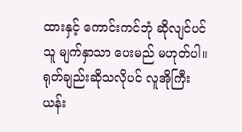ထားနှင့် ကောင်းကင်ဘုံ ဆိုလျင်ပင် သူ မျက်နှာသာ ပေးမည် မဟုတ်ပါ။
ရုတ်ချည်းဆိုသလိုပင် လူအိုကြီးယန်း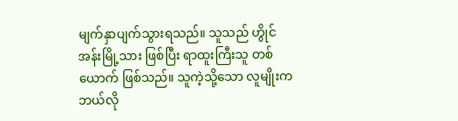မျက်နှာပျက်သွားရသည်။ သူသည် ဟွိုင်အန်းမြို့သား ဖြစ်ပြီး ရာထူးကြီးသူ တစ်ယောက် ဖြစ်သည်။ သူကဲ့သို့သော လူမျိုးက ဘယ်လို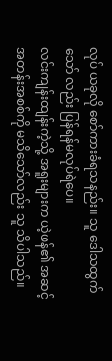လုပ် ယခုလို စော်ကားခံရသနည်း။ သူ ဒေါသထွက်သော် လည်း ပြန်ရန်မလုပ်ရဲပေ။
လင်းကျန်းထျန်းကဲ့သို့ အရူးများက ယဲ့ဖန်၏ အဆင့်အတန်းအစစ်ကို မသိသော်လည်း သူ သိပါသည်။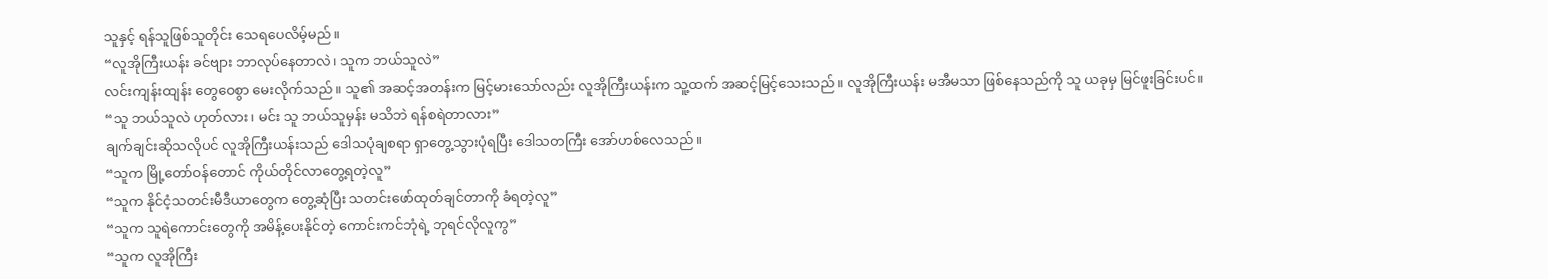သူနှင့် ရန်သူဖြစ်သူတိုင်း သေရပေလိမ့်မည်။
“လူအိုကြီးယန်း ခင်ဗျား ဘာလုပ်နေတာလဲ၊ သူက ဘယ်သူလဲ”
လင်းကျန်းထျန်း တွေဝေစွာ မေးလိုက်သည်။ သူ၏ အဆင့်အတန်းက မြင့်မားသော်လည်း လူအိုကြီးယန်းက သူ့ထက် အဆင့်မြင့်သေးသည်။ လူအိုကြီးယန်း မအီမသာ ဖြစ်နေသည်ကို သူ ယခုမှ မြင်ဖူးခြင်းပင်။
“သူ ဘယ်သူလဲ ဟုတ်လား၊ မင်း သူ ဘယ်သူမှန်း မသိဘဲ ရန်စရဲတာလား”
ချက်ချင်းဆိုသလိုပင် လူအိုကြီးယန်းသည် ဒေါသပုံချစရာ ရှာတွေ့သွားပုံရပြီး ဒေါသတကြီး အော်ဟစ်လေသည်။
“သူက မြို့တော်ဝန်တောင် ကိုယ်တိုင်လာတွေ့ရတဲ့လူ”
“သူက နိုင်ငံ့သတင်းမီဒီယာတွေက တွေ့ဆုံပြီး သတင်းဖော်ထုတ်ချင်တာကို ခံရတဲ့လူ”
“သူက သူရဲကောင်းတွေကို အမိန့်ပေးနိုင်တဲ့ ကောင်းကင်ဘုံရဲ့ ဘုရင်လိုလူကွ”
“သူက လူအိုကြီး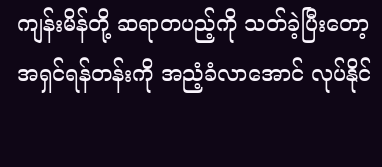ကျန်းမိန်တို့ ဆရာတပည့်ကို သတ်ခဲ့ပြီးတော့ အရှင်ရန်တန်းကို အညံ့ခံလာအောင် လုပ်နိုင်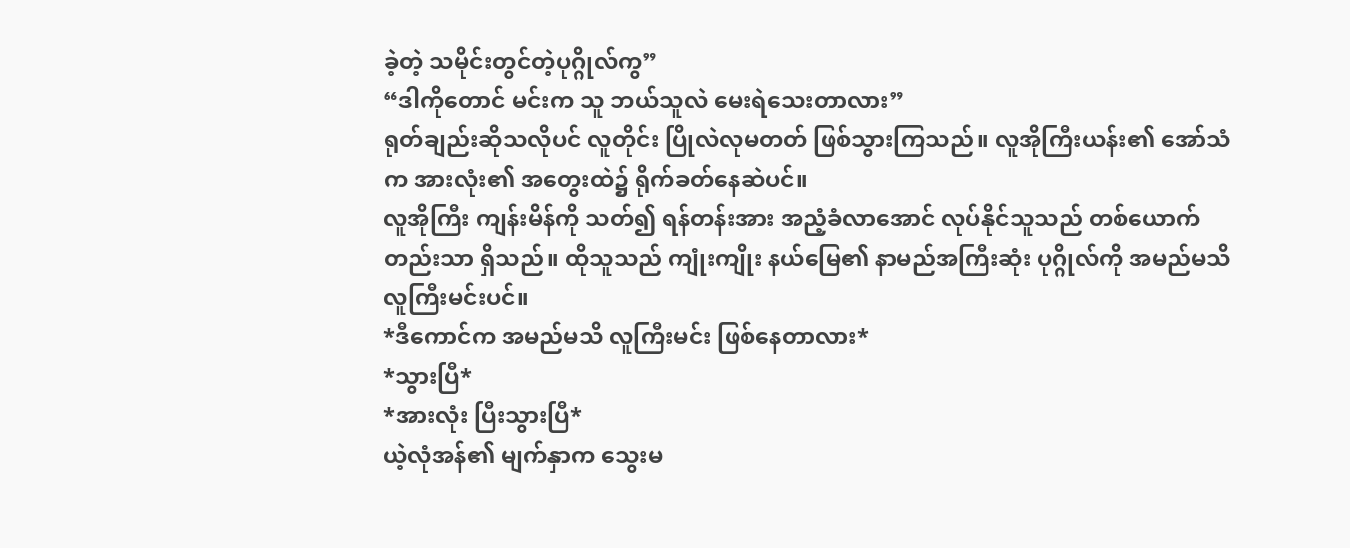ခဲ့တဲ့ သမိုင်းတွင်တဲ့ပုဂ္ဂိုလ်ကွ”
“ဒါကိုတောင် မင်းက သူ ဘယ်သူလဲ မေးရဲသေးတာလား”
ရုတ်ချည်းဆိုသလိုပင် လူတိုင်း ပြိုလဲလုမတတ် ဖြစ်သွားကြသည်။ လူအိုကြီးယန်း၏ အော်သံက အားလုံး၏ အတွေးထဲ၌ ရိုက်ခတ်နေဆဲပင်။
လူအိုကြီး ကျန်းမိန်ကို သတ်၍ ရန်တန်းအား အညံ့ခံလာအောင် လုပ်နိုင်သူသည် တစ်ယောက်တည်းသာ ရှိသည်။ ထိုသူသည် ကျုံးကျိုး နယ်မြေ၏ နာမည်အကြီးဆုံး ပုဂ္ဂိုလ်ကို အမည်မသိ လူကြီးမင်းပင်။
*ဒီကောင်က အမည်မသိ လူကြီးမင်း ဖြစ်နေတာလား*
*သွားပြီ*
*အားလုံး ပြီးသွားပြီ*
ယဲ့လုံအန်၏ မျက်နှာက သွေးမ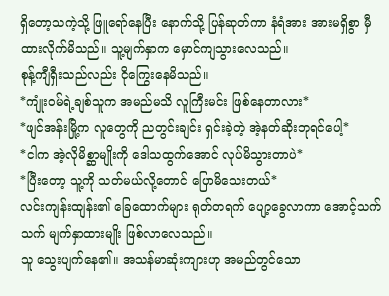ရှိတော့သကဲ့သို့ ဖြူရော်နေပြီး နောက်သို့ ပြန်ဆုတ်ကာ နံရံအား အားမရှိစွာ မှီထားလိုက်မိသည်။ သူ့မျက်နှာက မှောင်ကျသွားလေသည်။
စုန့်ကျီရှီးသည်လည်း ငိုကြွေးနေမိသည်။
*ကျုံးဝမ်ရဲ့ချစ်သူက အမည်မသိ လူကြီးမင်း ဖြစ်နေတာလား*
*ဖျင်အန်းမြို့က လူတွေကို ညတွင်းချင်း ရှင်းခဲ့တဲ့ အဲ့နတ်ဆိုးဘုရင်ပေါ့*
*ငါက အဲ့လိုမိစ္ဆာမျိုးကို ဒေါသထွက်အောင် လုပ်မိသွားတာပဲ*
*ပြီးတော့ သူ့ကို သတ်မယ်လို့တောင် ပြောမိသေးတယ်*
လင်းကျန်းထျန်း၏ ခြေထောက်များ ရုတ်တရက် ပျော့ခွေလာကာ အောင့်သက်သက် မျက်နှာထားမျိုး ဖြစ်လာလေသည်။
သူ သွေးပျက်နေ၏။ အသန်မာဆုံးကျားဟု အမည်တွင်သော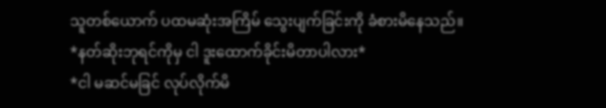သူတစ်ယောက် ပထမဆုံးအကြိမ် သွေးပျက်ခြင်းကို ခံစားမိနေသည်။
*နတ်ဆိုးဘုရင်ကိုမှ ငါ ဒူးထောက်ခိုင်းမိတာပါလား*
*ငါ မဆင်မခြင် လုပ်လိုက်မိ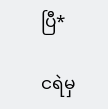ပြီ*

ငရဲမှ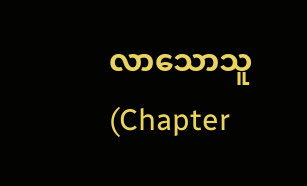လာသောသူ (Chapter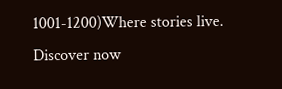1001-1200)Where stories live. Discover now